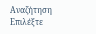Αναζήτηση
Επιλέξτε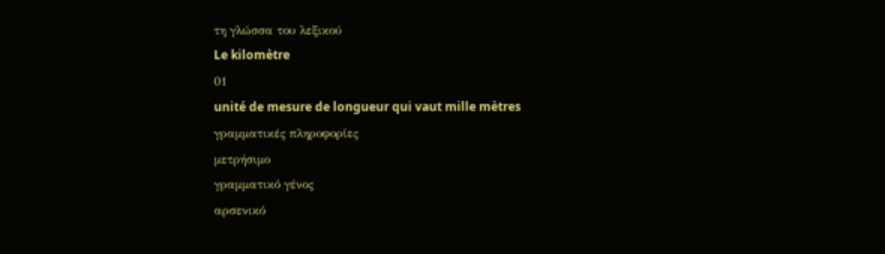τη γλώσσα του λεξικού
Le kilomètre
01
unité de mesure de longueur qui vaut mille mètres
γραμματικές πληροφορίες
μετρήσιμο
γραμματικό γένος
αρσενικό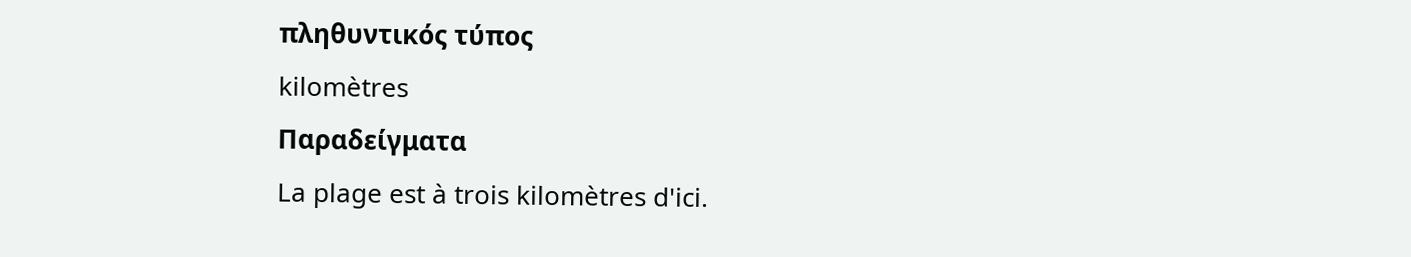πληθυντικός τύπος
kilomètres
Παραδείγματα
La plage est à trois kilomètres d'ici.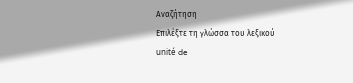Αναζήτηση
Επιλέξτε τη γλώσσα του λεξικού
unité de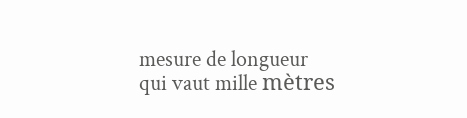mesure de longueur qui vaut mille mètres